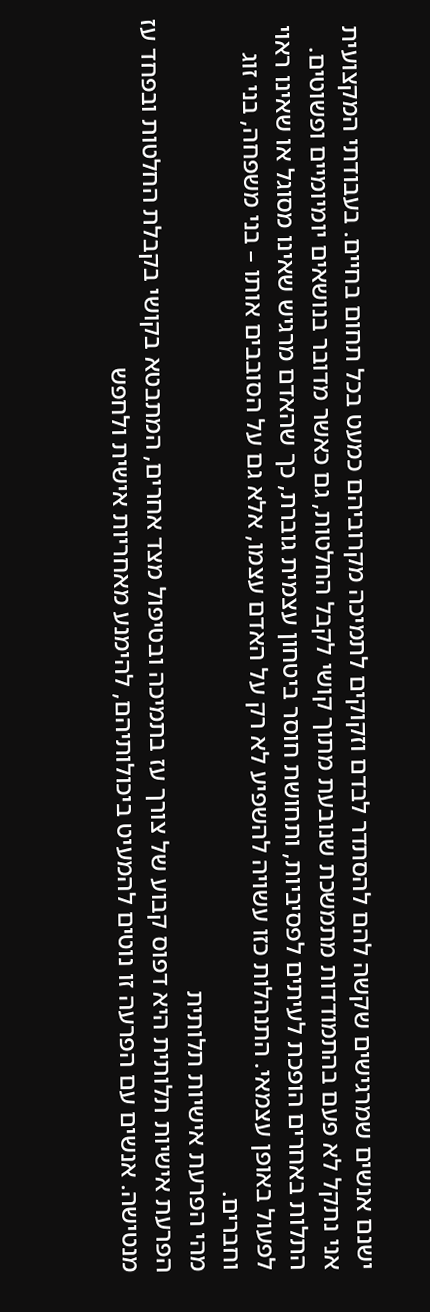ישנם אנשים שמרגישים שקשה להם להסתדר לבדם וזקוקים לתמיכה מקרוביהם כמעט בכל תחום בחיים. בעבודתי המקצועית אני נתקל לא פעם בהתמודדות מתמשכת שנובעת מתוך קושי לקבל החלטות, גם כאשר מדובר בנושאים יומיומיים ופשוטים. התלות באחרים הופכת לעיתים לפסיביות, ותחושת חוסר ביטחון עצמית גוברת, כך שהאדם מרגיש שאינו מסוגל או שאינו ראוי לפעול באופן עצמאי. התנהלות כזו עשויה להשפיע לא רק על האדם עצמו, אלא גם על הסובבים אותו – בני משפחה, בני זוג וחברים.
מהי הפרעת אישיות תלותית
הפרעת אישיות תלותית היא דפוס קבוע של צורך עז בתמיכה ובטיפול מצד אחרים, המתבטא בקושי בקבלת החלטות ובפחד עז מנטישה. אנשים עם הפרעה זו נוטים להמעיט ביכולותיהם, להימנע מאחריות אישית ולחפש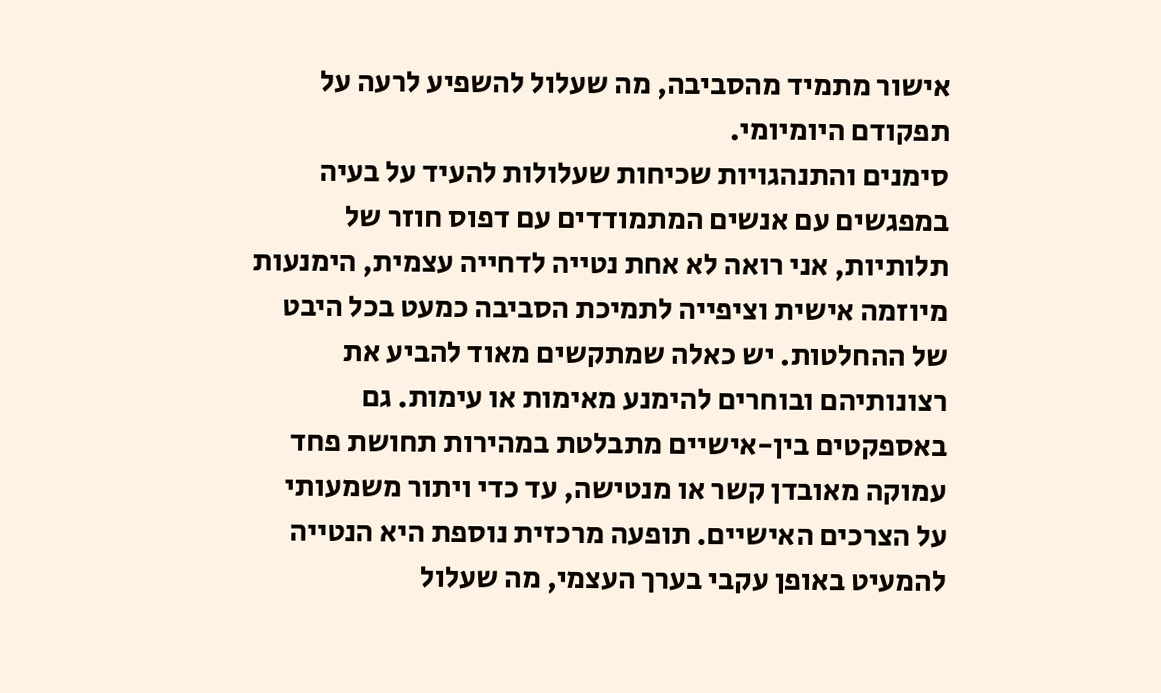אישור מתמיד מהסביבה, מה שעלול להשפיע לרעה על תפקודם היומיומי.
סימנים והתנהגויות שכיחות שעלולות להעיד על בעיה
במפגשים עם אנשים המתמודדים עם דפוס חוזר של תלותיות, אני רואה לא אחת נטייה לדחייה עצמית, הימנעות מיוזמה אישית וציפייה לתמיכת הסביבה כמעט בכל היבט של ההחלטות. יש כאלה שמתקשים מאוד להביע את רצונותיהם ובוחרים להימנע מאימות או עימות. גם באספקטים בין-אישיים מתבלטת במהירות תחושת פחד עמוקה מאובדן קשר או מנטישה, עד כדי ויתור משמעותי על הצרכים האישיים. תופעה מרכזית נוספת היא הנטייה להמעיט באופן עקבי בערך העצמי, מה שעלול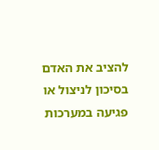להציב את האדם בסיכון לניצול או פגיעה במערכות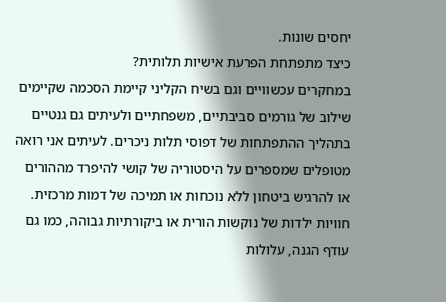יחסים שונות.
כיצד מתפתחת הפרעת אישיות תלותית?
במחקרים עכשוויים וגם בשיח הקליני קיימת הסכמה שקיימים שילוב של גורמים סביבתיים, משפחתיים ולעיתים גם גנטיים בתהליך ההתפתחות של דפוסי תלות ניכרים. לעיתים אני רואה מטופלים שמספרים על היסטוריה של קושי להיפרד מההורים או להרגיש ביטחון ללא נוכחות או תמיכה של דמות מרכזית. חוויות ילדות של נוקשות הורית או ביקורתיות גבוהה, כמו גם עודף הגנה, עלולות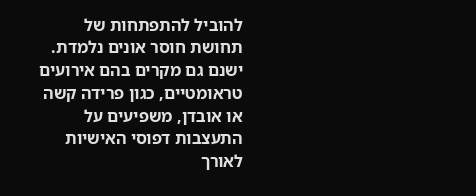להוביל להתפתחות של תחושת חוסר אונים נלמדת. ישנם גם מקרים בהם אירועים טראומטיים, כגון פרידה קשה או אובדן, משפיעים על התעצבות דפוסי האישיות לאורך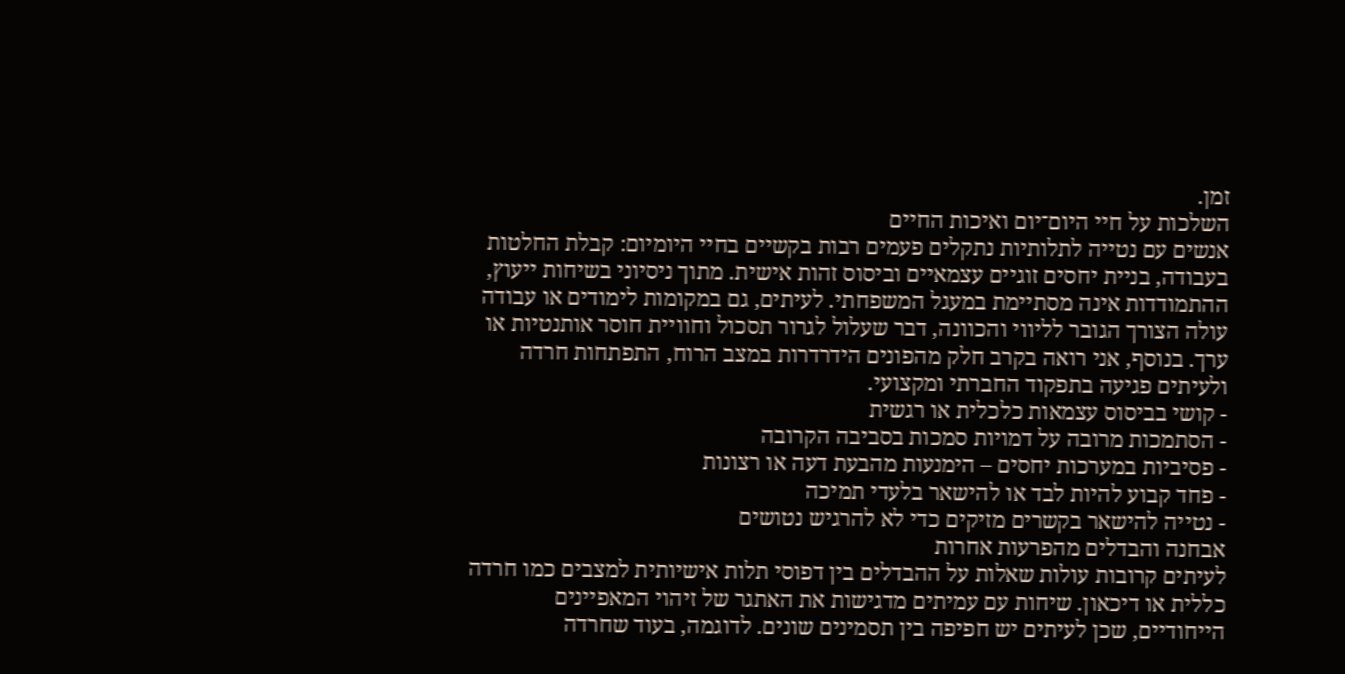זמן.
השלכות על חיי היום־יום ואיכות החיים
אנשים עם נטייה לתלותיות נתקלים פעמים רבות בקשיים בחיי היומיום: קבלת החלטות בעבודה, בניית יחסים זוגיים עצמאיים וביסוס זהות אישית. מתוך ניסיוני בשיחות ייעוץ, ההתמודדות אינה מסתיימת במעגל המשפחתי. לעיתים, גם במקומות לימודים או עבודה עולה הצורך הגובר לליווי והכוונה, דבר שעלול לגרור תסכול וחוויית חוסר אותנטיות או ערך. בנוסף, אני רואה בקרב חלק מהפונים הידרדרות במצב הרוח, התפתחות חרדה ולעיתים פגיעה בתפקוד החברתי ומקצועי.
- קושי בביסוס עצמאות כלכלית או רגשית
- הסתמכות מרובה על דמויות סמכות בסביבה הקרובה
- פסיביות במערכות יחסים – הימנעות מהבעת דעה או רצונות
- פחד קבוע להיות לבד או להישאר בלעדי תמיכה
- נטייה להישאר בקשרים מזיקים כדי לא להרגיש נטושים
אבחנה והבדלים מהפרעות אחרות
לעיתים קרובות עולות שאלות על ההבדלים בין דפוסי תלות אישיותית למצבים כמו חרדה כללית או דיכאון. שיחות עם עמיתים מדגישות את האתגר של זיהוי המאפיינים הייחודיים, שכן לעיתים יש חפיפה בין תסמינים שונים. לדוגמה, בעוד שחרדה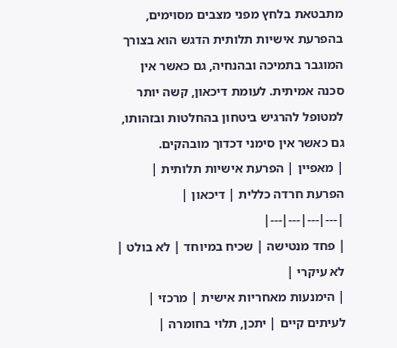מתבטאת בלחץ מפני מצבים מסוימים, בהפרעת אישיות תלותית הדגש הוא בצורך המוגבר בתמיכה ובהנחיה, גם כאשר אין סכנה אמיתית. לעומת דיכאון, קשה יותר למטופל להרגיש ביטחון בהחלטות ובזהותו, גם כאשר אין סימני דכדוך מובהקים.
| מאפיין | הפרעת אישיות תלותית | הפרעת חרדה כללית | דיכאון |
|---|---|---|---|
| פחד מנטישה | שכיח במיוחד | לא בולט | לא עיקרי |
| הימנעות מאחריות אישית | מרכזי | לעיתים קיים | יתכן, תלוי בחומרה |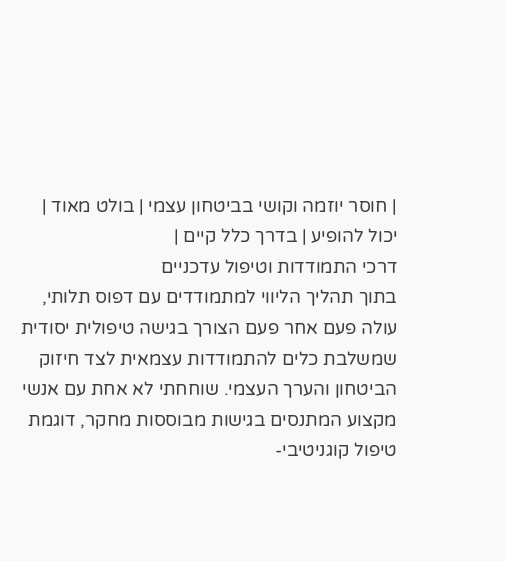| חוסר יוזמה וקושי בביטחון עצמי | בולט מאוד | יכול להופיע | בדרך כלל קיים |
דרכי התמודדות וטיפול עדכניים
בתוך תהליך הליווי למתמודדים עם דפוס תלותי, עולה פעם אחר פעם הצורך בגישה טיפולית יסודית שמשלבת כלים להתמודדות עצמאית לצד חיזוק הביטחון והערך העצמי. שוחחתי לא אחת עם אנשי מקצוע המתנסים בגישות מבוססות מחקר, דוגמת טיפול קוגניטיבי-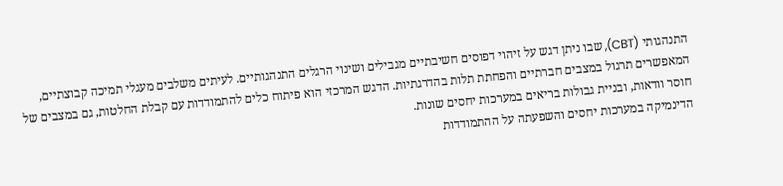התנהגותי (CBT), שבו ניתן דגש על זיהוי דפוסים חשיבתיים מגבילים ושינוי הרגלים התנהגותיים. לעיתים משלבים מעגלי תמיכה קבוצתיים, המאפשרים תרגול במצבים חברתיים והפחתת תלות בהדרגתיות. הדגש המרכזי הוא פיתוח כלים להתמודדות עם קבלת החלטות, גם במצבים של חוסר וודאות, ובניית גבולות בריאים במערכות יחסים שונות.
הדינמיקה במערכות יחסים והשפעתה על ההתמודדות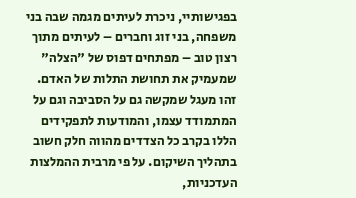בפגישותיי, ניכרת לעיתים מגמה שבה בני משפחה, בני זוג וחברים – לעיתים מתוך רצון טוב – מפתחים דפוס של "הצלה" שמעמיק את תחושת התלות של האדם. זהו מעגל שמקשה גם על הסביבה וגם על המתמודד עצמו, והמודעות לתפקידים הללו בקרב כל הצדדים מהווה חלק חשוב בתהליך השיקום. על פי מרבית ההמלצות העדכניות,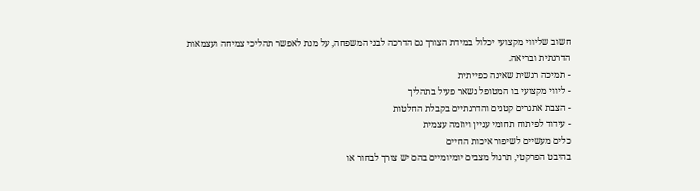חשוב שליווי מקצועי יכלול במידת הצורך גם הדרכה לבני המשפחה, על מנת לאפשר תהליכי צמיחה ועצמאות הדרגתית ובריאה.
- תמיכה רגשית שאינה כפייתית
- ליווי מקצועי בו המטופל נשאר פעיל בתהליך
- הצבת אתגרים קטנים והדרגתיים בקבלת החלטות
- עידוד לפיתוח תחומי עניין ויוזמה עצמית
כלים מעשיים לשיפור איכות החיים
בהיבט הפרקטי, תרגול מצבים יומיומיים בהם יש צורך לבחור או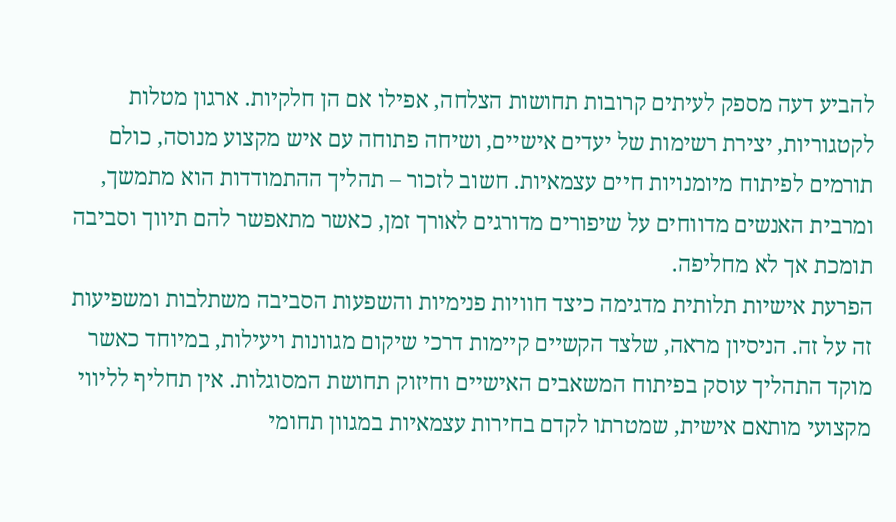להביע דעה מספק לעיתים קרובות תחושות הצלחה, אפילו אם הן חלקיות. ארגון מטלות לקטגוריות, יצירת רשימות של יעדים אישיים, ושיחה פתוחה עם איש מקצוע מנוסה, כולם תורמים לפיתוח מיומנויות חיים עצמאיות. חשוב לזכור – תהליך ההתמודדות הוא מתמשך, ומרבית האנשים מדווחים על שיפורים מדורגים לאורך זמן, כאשר מתאפשר להם תיווך וסביבה תומכת אך לא מחליפה.
הפרעת אישיות תלותית מדגימה כיצד חוויות פנימיות והשפעות הסביבה משתלבות ומשפיעות זה על זה. הניסיון מראה, שלצד הקשיים קיימות דרכי שיקום מגוונות ויעילות, במיוחד כאשר מוקד התהליך עוסק בפיתוח המשאבים האישיים וחיזוק תחושת המסוגלות. אין תחליף לליווי מקצועי מותאם אישית, שמטרתו לקדם בחירות עצמאיות במגוון תחומי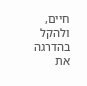חיים, ולהקל בהדרגה את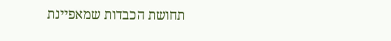תחושת הכבדות שמאפיינת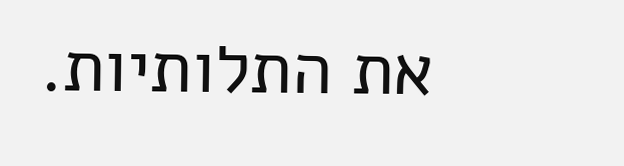את התלותיות.